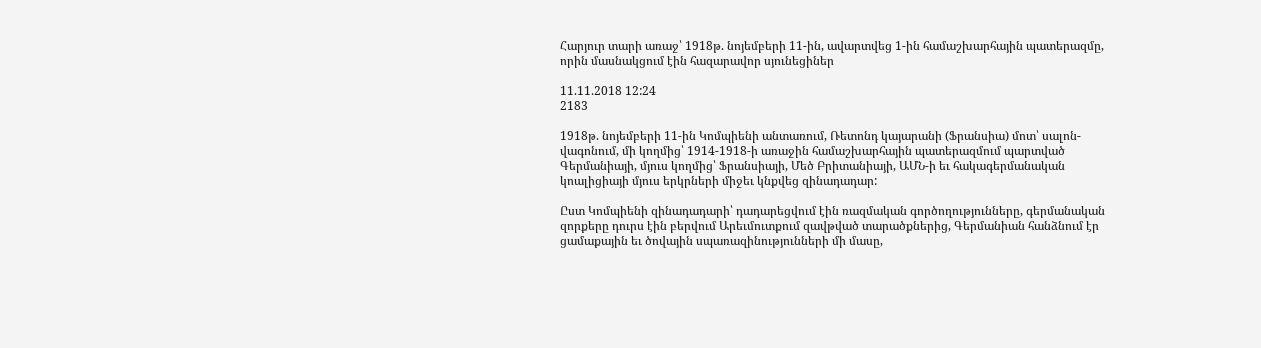Հարյուր տարի առաջ՝ 1918թ. նոյեմբերի 11-ին, ավարտվեց 1-ին համաշխարհային պատերազմը, որին մասնակցում էին հազարավոր սյունեցիներ

11.11.2018 12:24
2183

1918թ. նոյեմբերի 11-ին Կոմպիենի անտառում, Ռետոնդ կայարանի (Ֆրանսիա) մոտ՝ սալոն-վագոնում, մի կողմից՝ 1914-1918-ի առաջին համաշխարհային պատերազմում պարտված Գերմանիայի, մյուս կողմից՝ Ֆրանսիայի, Մեծ Բրիտանիայի, ԱՄՆ-ի եւ հակագերմանական կոալիցիայի մյուս երկրների միջեւ կնքվեց զինադադար:

Ըստ Կոմպիենի զինադադարի՝ դադարեցվում էին ռազմական գործողությունները, գերմանական զորքերը դուրս էին բերվում Արեւմուտքում զավթված տարածքներից, Գերմանիան հանձնում էր ցամաքային եւ ծովային սպառազինությունների մի մասը,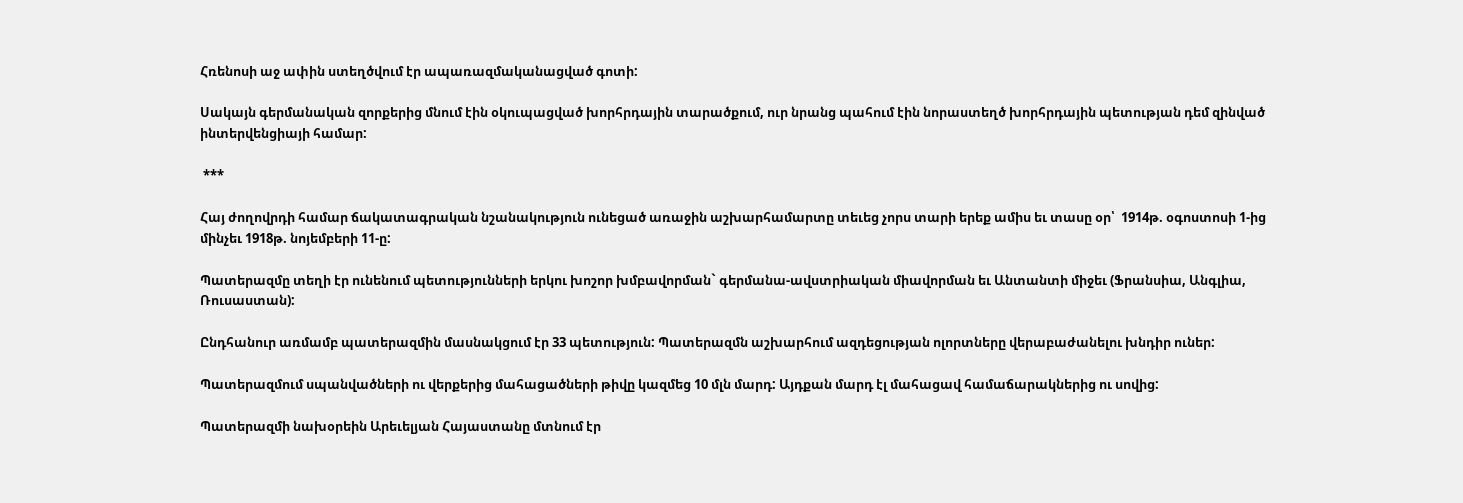Հռենոսի աջ ափին ստեղծվում էր ապառազմականացված գոտի:

Սակայն գերմանական զորքերից մնում էին օկուպացված խորհրդային տարածքում, ուր նրանց պահում էին նորաստեղծ խորհրդային պետության դեմ զինված ինտերվենցիայի համար:

 ***

Հայ ժողովրդի համար ճակատագրական նշանակություն ունեցած առաջին աշխարհամարտը տեւեց չորս տարի երեք ամիս եւ տասը օր՝  1914թ. օգոստոսի 1-ից  մինչեւ 1918թ. նոյեմբերի 11-ը:

Պատերազմը տեղի էր ունենում պետությունների երկու խոշոր խմբավորման` գերմանա-ավստրիական միավորման եւ Անտանտի միջեւ (Ֆրանսիա, Անգլիա, Ռուսաստան):

Ընդհանուր առմամբ պատերազմին մասնակցում էր 33 պետություն: Պատերազմն աշխարհում ազդեցության ոլորտները վերաբաժանելու խնդիր ուներ:

Պատերազմում սպանվածների ու վերքերից մահացածների թիվը կազմեց 10 մլն մարդ: Այդքան մարդ էլ մահացավ համաճարակներից ու սովից:

Պատերազմի նախօրեին Արեւելյան Հայաստանը մտնում էր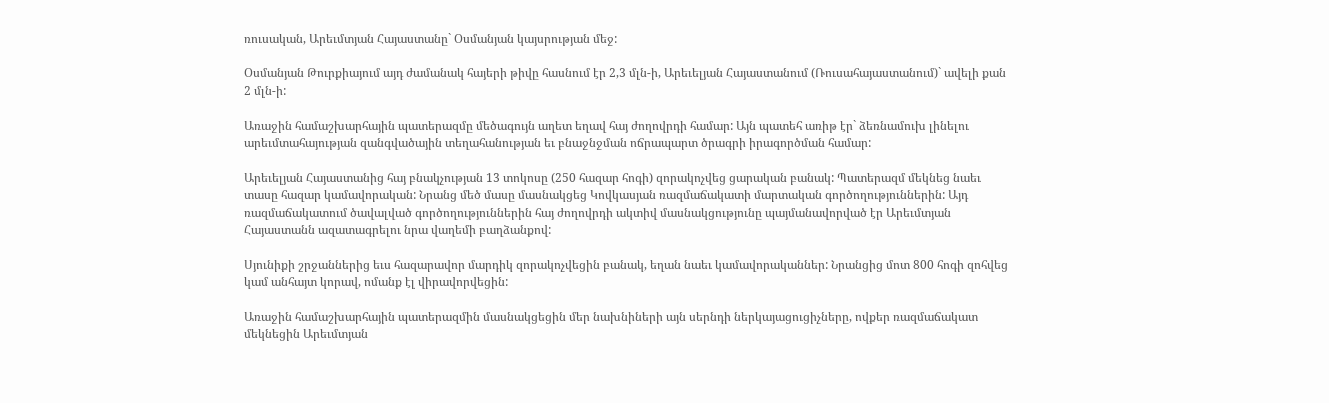ռուսական, Արեւմտյան Հայաստանը` Օսմանյան կայսրության մեջ:

Օսմանյան Թուրքիայում այդ ժամանակ հայերի թիվը հասնում էր 2,3 մլն-ի, Արեւելյան Հայաստանում (Ռուսահայաստանում)` ավելի քան 2 մլն-ի:

Առաջին համաշխարհային պատերազմը մեծագույն աղետ եղավ հայ ժողովրդի համար: Այն պատեհ առիթ էր` ձեռնամուխ լինելու արեւմտահայության զանգվածային տեղահանության եւ բնաջնջման ոճրապարտ ծրագրի իրագործման համար:

Արեւելյան Հայաստանից հայ բնակչության 13 տոկոսը (250 հազար հոգի) զորակոչվեց ցարական բանակ: Պատերազմ մեկնեց նաեւ տասը հազար կամավորական: Նրանց մեծ մասը մասնակցեց Կովկասյան ռազմաճակատի մարտական գործողություններին: Այդ ռազմաճակատում ծավալված գործողություններին հայ ժողովրդի ակտիվ մասնակցությունը պայմանավորված էր Արեւմտյան Հայաստանն ազատագրելու նրա վաղեմի բաղձանքով:

Սյունիքի շրջաններից եւս հազարավոր մարդիկ զորակոչվեցին բանակ, եղան նաեւ կամավորականներ: Նրանցից մոտ 800 հոգի զոհվեց կամ անհայտ կորավ, ոմանք էլ վիրավորվեցին:

Առաջին համաշխարհային պատերազմին մասնակցեցին մեր նախնիների այն սերնդի ներկայացուցիչները, ովքեր ռազմաճակատ մեկնեցին Արեւմտյան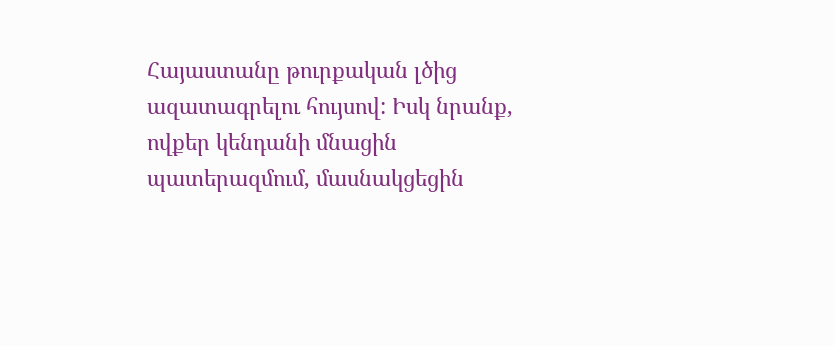Հայաստանը թուրքական լծից ազատագրելու հույսով: Իսկ նրանք, ովքեր կենդանի մնացին պատերազմում, մասնակցեցին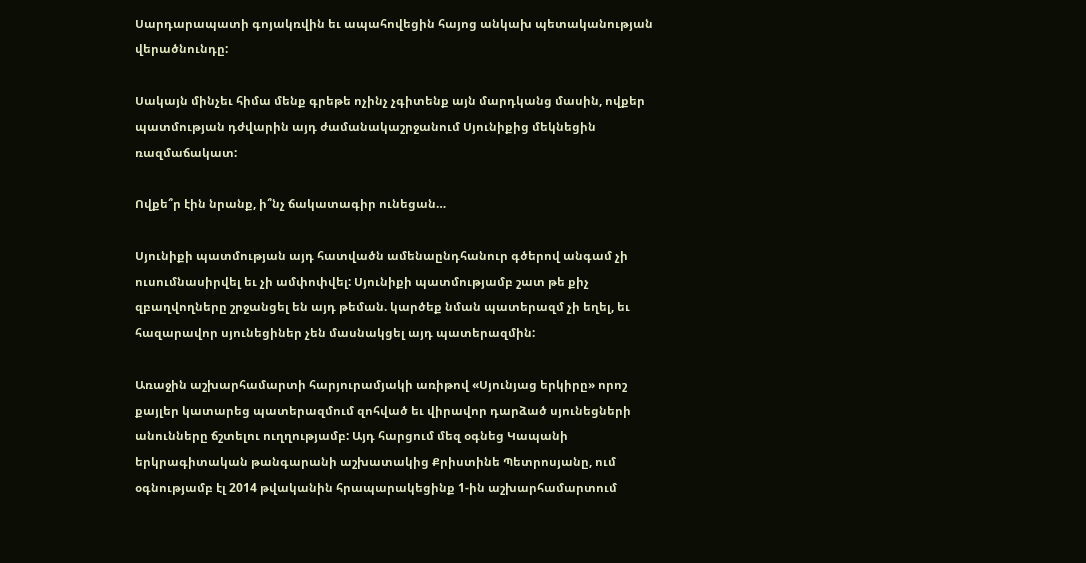Սարդարապատի գոյակռվին եւ ապահովեցին հայոց անկախ պետականության վերածնունդը:

Սակայն մինչեւ հիմա մենք գրեթե ոչինչ չգիտենք այն մարդկանց մասին, ովքեր պատմության դժվարին այդ ժամանակաշրջանում Սյունիքից մեկնեցին ռազմաճակատ:

Ովքե՞ր էին նրանք, ի՞նչ ճակատագիր ունեցան…

Սյունիքի պատմության այդ հատվածն ամենաընդհանուր գծերով անգամ չի ուսումնասիրվել եւ չի ամփոփվել: Սյունիքի պատմությամբ շատ թե քիչ զբաղվողները շրջանցել են այդ թեման. կարծեք նման պատերազմ չի եղել, եւ հազարավոր սյունեցիներ չեն մասնակցել այդ պատերազմին:

Առաջին աշխարհամարտի հարյուրամյակի առիթով «Սյունյաց երկիրը» որոշ քայլեր կատարեց պատերազմում զոհված եւ վիրավոր դարձած սյունեցների անունները ճշտելու ուղղությամբ: Այդ հարցում մեզ օգնեց Կապանի երկրագիտական թանգարանի աշխատակից Քրիստինե Պետրոսյանը, ում օգնությամբ էլ 2014 թվականին հրապարակեցինք 1-ին աշխարհամարտում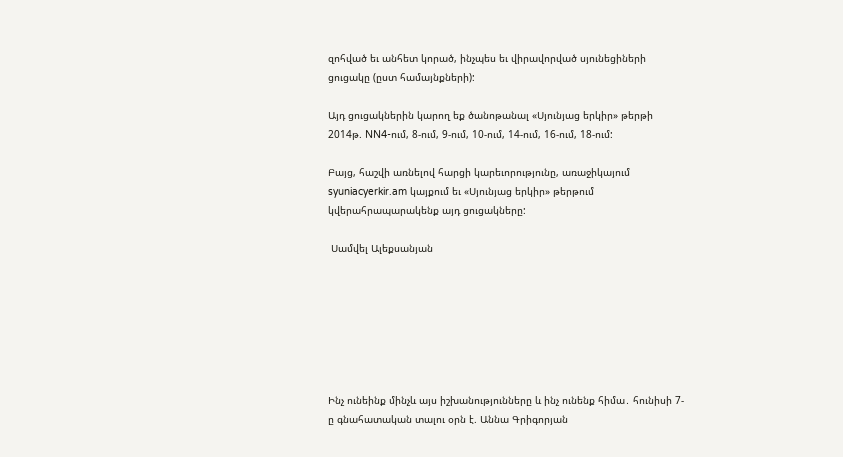զոհված եւ անհետ կորած, ինչպես եւ վիրավորված սյունեցիների ցուցակը (ըստ համայնքների):

Այդ ցուցակներին կարող եք ծանոթանալ «Սյունյաց երկիր» թերթի 2014թ. NN4-ում, 8-ում, 9-ում, 10-ում, 14-ում, 16-ում, 18-ում:

Բայց, հաշվի առնելով հարցի կարեւորությունը, առաջիկայում syuniacyerkir.am կայքում եւ «Սյունյաց երկիր» թերթում կվերահրապարակենք այդ ցուցակները:

 Սամվել Ալեքսանյան







Ինչ ունեինք մինչև այս իշխանությունները և ինչ ունենք հիմա․ հունիսի 7-ը գնահատական տալու օրն է. Աննա Գրիգորյան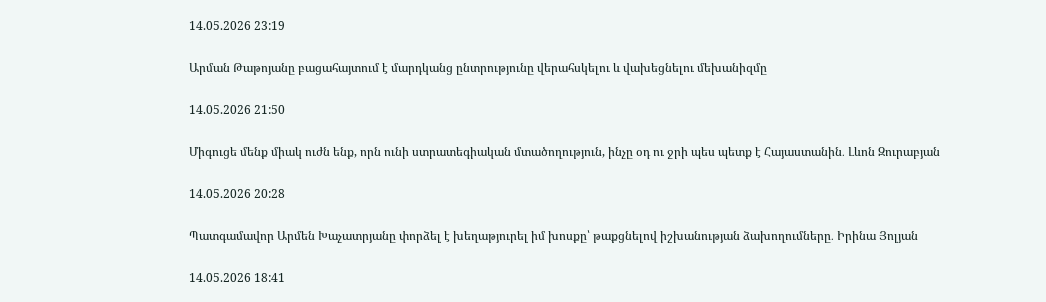14.05.2026 23:19

Արման Թաթոյանը բացահայտում է մարդկանց ընտրությունը վերահսկելու և վախեցնելու մեխանիզմը

14.05.2026 21:50

Միգուցե մենք միակ ուժն ենք, որն ունի ստրատեգիական մտածողություն, ինչը օդ ու ջրի պես պետք է Հայաստանին․ Լևոն Զուրաբյան

14.05.2026 20:28

Պատգամավոր Արմեն Խաչատրյանը փորձել է խեղաթյուրել իմ խոսքը՝ թաքցնելով իշխանության ձախողումները․ Իրինա Յոլյան

14.05.2026 18:41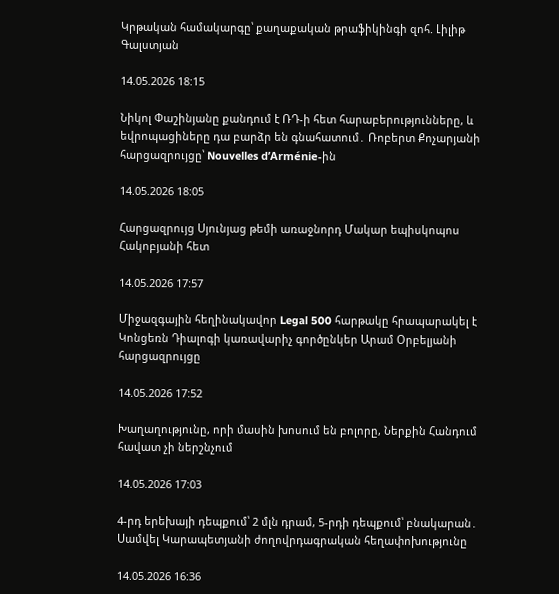Կրթական համակարգը՝ քաղաքական թրաֆիկինգի զոհ. Լիլիթ Գալստյան

14.05.2026 18:15

Նիկոլ Փաշինյանը քանդում է ՌԴ-ի հետ հարաբերությունները, և եվրոպացիները դա բարձր են գնահատում․ Ռոբերտ Քոչարյանի հարցազրույցը՝ Nouvelles d’Arménie-ին

14.05.2026 18:05

Հարցազրույց Սյունյաց թեմի առաջնորդ Մակար եպիսկոպոս Հակոբյանի հետ

14.05.2026 17:57

Միջազգային հեղինակավոր Legal 500 հարթակը հրապարակել է Կոնցեռն Դիալոգի կառավարիչ գործընկեր Արամ Օրբելյանի հարցազրույցը

14.05.2026 17:52

Խաղաղությունը, որի մասին խոսում են բոլորը, Ներքին Հանդում հավատ չի ներշնչում

14.05.2026 17:03

4-րդ երեխայի դեպքում՝ 2 մլն դրամ, 5-րդի դեպքում՝ բնակարան․ Սամվել Կարապետյանի ժողովրդագրական հեղափոխությունը

14.05.2026 16:36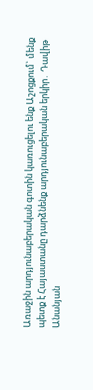Առաջին արդյունաբերական գոտին կառուցելու ենք Աշոցքում` մենք պետք է Հայաստանը դարձնենք արդյունաբերական երկիր․ Դավիթ Անանյան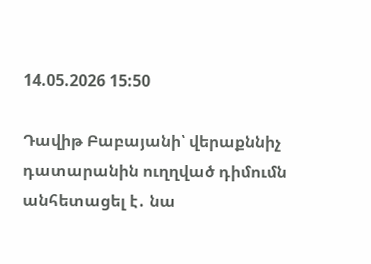14.05.2026 15:50

Դավիթ Բաբայանի՝ վերաքննիչ դատարանին ուղղված դիմումն անհետացել է․ նա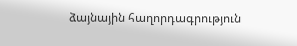ձայնային հաղորդագրություն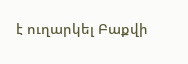է ուղարկել Բաքվի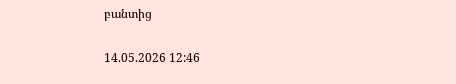բանտից

14.05.2026 12:46